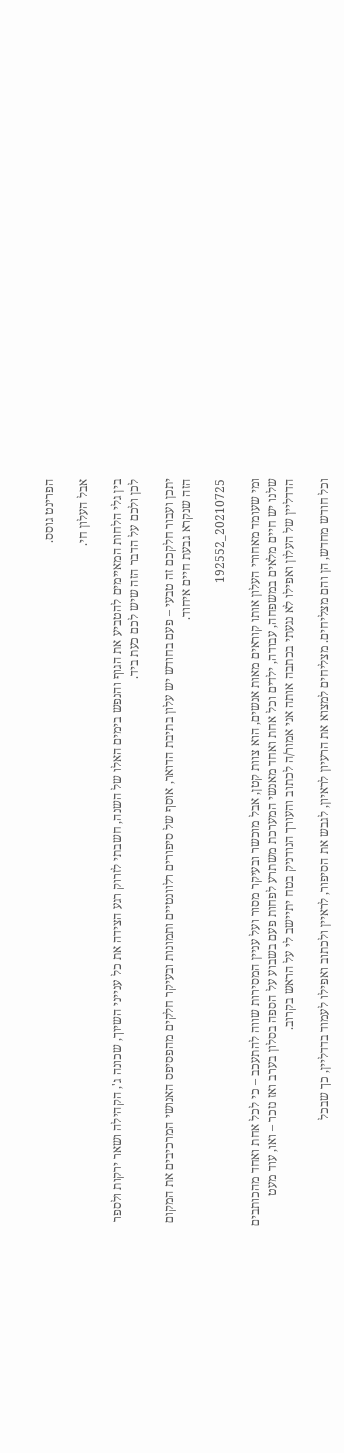הפרינט גוסס.

אבל העלון חי.

בין גלי הלחות המאיימים להטביע את הגוף והנפש בימים האלו של השנה, חשבתי לזרוק רגע הצידה את כל ענייני השיוך, שכונה ג', הקהילה ושאר ירקות ולספר לכן ולכם על הדבר הזה שיש לכם כעת ביד.

יתכן ועבור חלקכם זה טבעי – פעם בחודש יש עלון בתיבת הדואר, אוסף של סיפורים רלוונטיים ותמונות ובעיקר חלקים מהפסיפס האנושי המרכיבים את המקום הזה שנקרא גבעת חיים איחוד.

20210725_192552

ומי שעומד מאחורי העלון אותו קוראים מאות אנשים, הוא צוות קטן, אבל מוכשר ובעיקר מסור ועל עניין המסירות שווה להתעכב – כי לכל אחת ואחד מהכותבים שלנו יש חיים מלאים במשפחה, עבודה, ילדים וכל אחת ואחד מאנשי המערכת משתרע לפחות פעם בשבוע על הספה בסלון בערב ואז נזכר – ואו, עוד מעט הדדליין של העלון ואפילו לא נגעתי בכתבה אותה אני אמור/ה לכתוב והעורך הנודניק בטח יתיישב לי על הראש בקרוב.

וכל חודש מחדש, הן והם מצליחים. מצליחים למצוא את הרעיון לראיון, לגבש את הסיפור, לראיין ולכתוב ואפילו לעמוד בדדליין, כך שבכל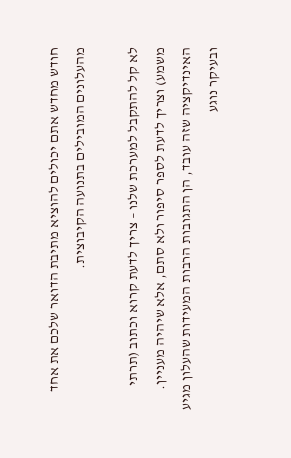חודש מחדש אתם יכולים להוציא מתיבת הדואר שלכם את אחד מהעלונים המובילים בתנועה הקיבוצית.

לא קל להתקבל למערכת שלנו – צריך לדעת קרוא וכתוב (תרתי משמע) וצריך לדעת לספר סיפור ולא סתם, אלא שיהיה מעניין. האינדיקציה שזה עובד, הן התגובות הרבות המעידות שהעלון מגיע ובעיקר נוגע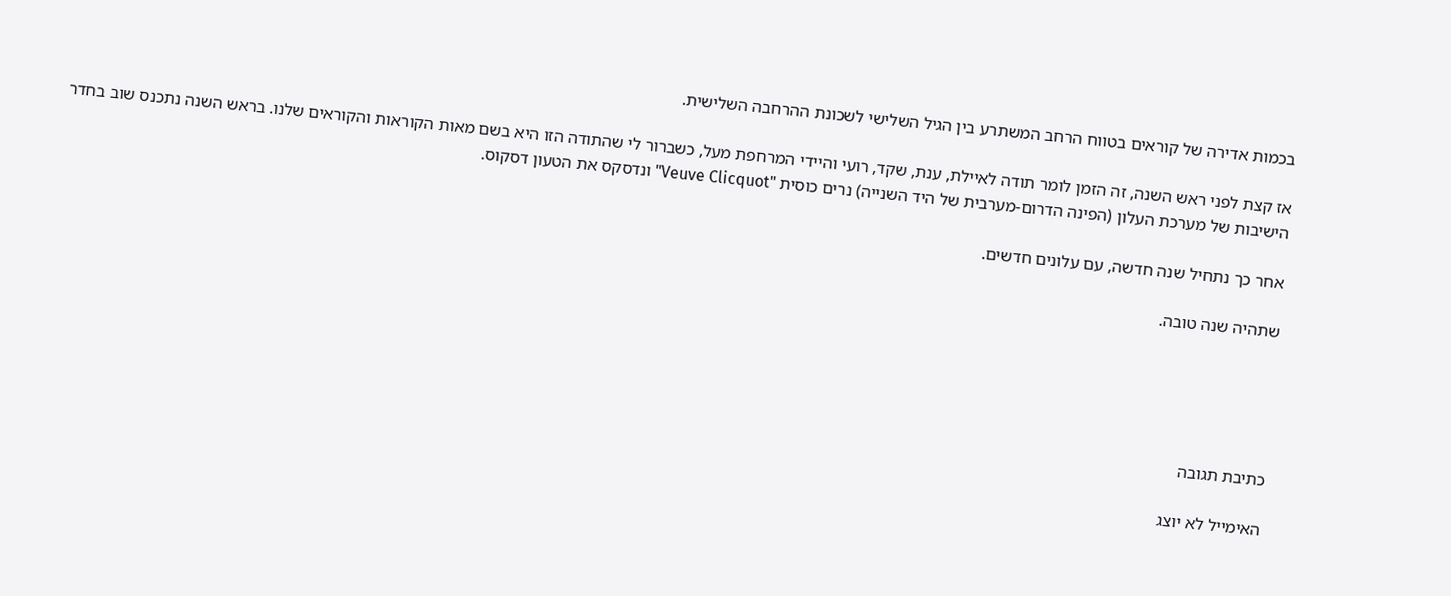בכמות אדירה של קוראים בטווח הרחב המשתרע בין הגיל השלישי לשכונת ההרחבה השלישית.

אז קצת לפני ראש השנה, זה הזמן לומר תודה לאיילת, ענת, שקד, רועי והיידי המרחפת מעל, כשברור לי שהתודה הזו היא בשם מאות הקוראות והקוראים שלנו. בראש השנה נתכנס שוב בחדר הישיבות של מערכת העלון (הפינה הדרום-מערבית של היד השנייה) נרים כוסית "Veuve Clicquot" ונדסקס את הטעון דסקוס.

אחר כך נתחיל שנה חדשה, עם עלונים חדשים.

שתהיה שנה טובה.





כתיבת תגובה

האימייל לא יוצג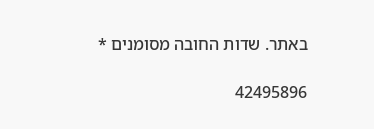באתר. שדות החובה מסומנים *

42495896